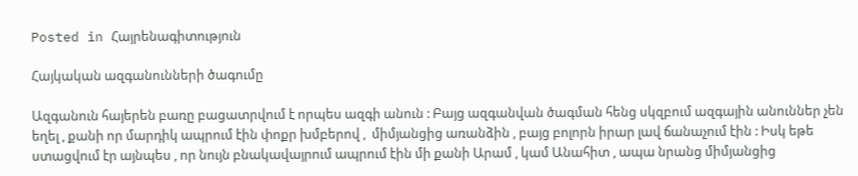Posted in Հայրենագիտություն

Հայկական ազգանունների ծագումը

Ազգանուն հայերեն բառը բացատրվում է որպես ազգի անուն : Բայց ազգանվան ծագման հենց սկզբում ազգային անուններ չեն եղել , քանի որ մարդիկ ապրում էին փոքր խմբերով ,  միմյանցից առանձին , բայց բոլորն իրար լավ ճանաչում էին : Իսկ եթե ստացվում էր այնպես , որ նույն բնակավայրում ապրում էին մի քանի Արամ , կամ Անահիտ , ապա նրանց միմյանցից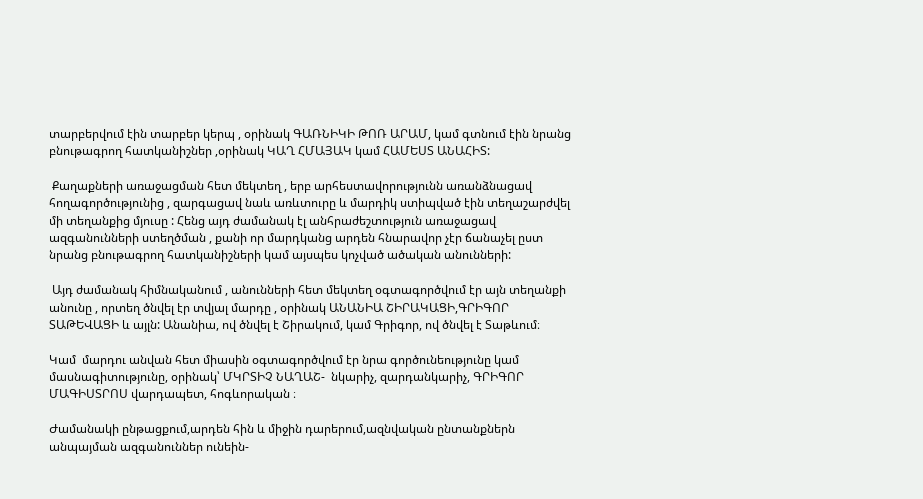տարբերվում էին տարբեր կերպ , օրինակ ԳԱՌՆԻԿԻ ԹՈՌ ԱՐԱՄ, կամ գտնում էին նրանց բնութագրող հատկանիշներ ,օրինակ ԿԱՂ ՀՄԱՅԱԿ կամ ՀԱՄԵՍՏ ԱՆԱՀԻՏ:

 Քաղաքների առաջացման հետ մեկտեղ , երբ արհեստավորությունն առանձնացավ հողագործությունից , զարգացավ նաև առևտուրը և մարդիկ ստիպված էին տեղաշարժվել մի տեղանքից մյուսը : Հենց այդ ժամանակ էլ անհրաժեշտություն առաջացավ ազգանունների ստեղծման , քանի որ մարդկանց արդեն հնարավոր չէր ճանաչել ըստ նրանց բնութագրող հատկանիշների կամ այսպես կոչված ածական անունների:

 Այդ ժամանակ հիմնականում , անունների հետ մեկտեղ օգտագործվում էր այն տեղանքի անունը , որտեղ ծնվել էր տվյալ մարդը , օրինակ ԱՆԱՆԻԱ ՇԻՐԱԿԱՑԻ,ԳՐԻԳՈՐ ՏԱԹԵՎԱՑԻ և այլն: Անանիա, ով ծնվել է Շիրակում, կամ Գրիգոր, ով ծնվել է Տաթևում։

Կամ  մարդու անվան հետ միասին օգտագործվում էր նրա գործունեությունը կամ մասնագիտությունը, օրինակ՝ ՄԿՐՏԻՉ ՆԱՂԱՇ-  նկարիչ, զարդանկարիչ, ԳՐԻԳՈՐ ՄԱԳԻՍՏՐՈՍ վարդապետ, հոգևորական ։

Ժամանակի ընթացքում,արդեն հին և միջին դարերում,ազնվական ընտանքներն անպայման ազգանուններ ունեին-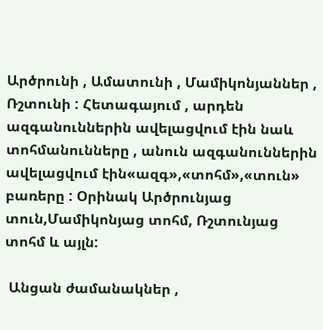Արծրունի , Ամատունի , Մամիկոնյաններ , Ռշտունի : Հետագայում , արդեն ազգանուններին ավելացվում էին նաև տոհմանունները , անուն ազգանուններին ավելացվում էին«ազգ»,«տոհմ»,«տուն» բառերը : Օրինակ Արծրունյաց տուն,Մամիկոնյաց տոհմ, Ռշտունյաց տոհմ և այլն:

 Անցան ժամանակներ ,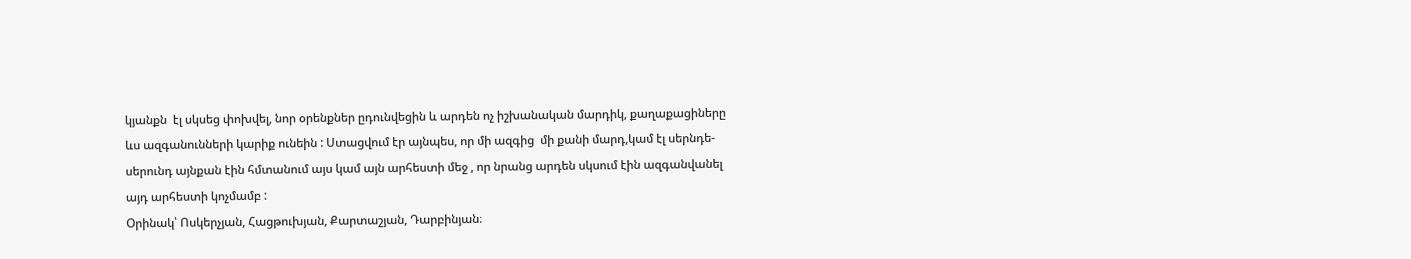կյանքն  էլ սկսեց փոխվել, նոր օրենքներ ըդունվեցին և արդեն ոչ իշխանական մարդիկ, քաղաքացիները ևս ազգանունների կարիք ունեին : Ստացվում էր այնպես, որ մի ազգից  մի քանի մարդ,կամ էլ սերնդե-սերունդ այնքան էին հմտանում այս կամ այն արհեստի մեջ , որ նրանց արդեն սկսում էին ազգանվանել այդ արհեստի կոչմամբ :
Օրինակ՝ Ոսկերչյան, Հացթուխյան, Քարտաշյան, Դարբինյան։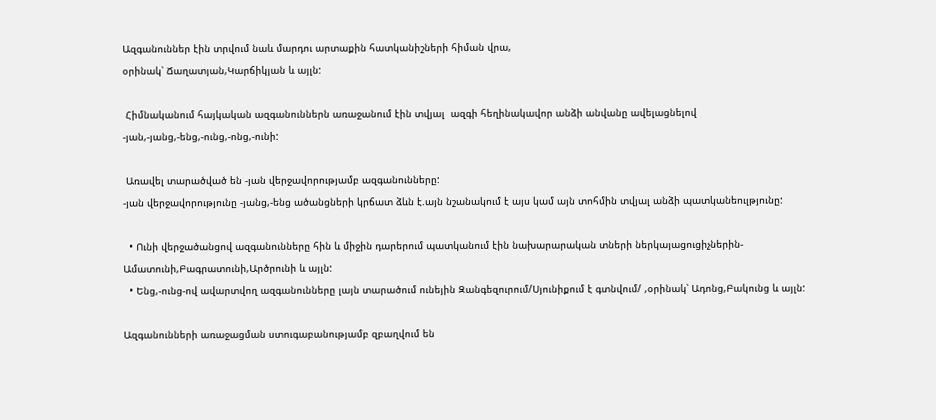Ազգանուններ էին տրվում նաև մարդու արտաքին հատկանիշների հիման վրա,
օրինակ՝ Ճաղատյան,Կարճիկյան և այլն:

 Հիմնականում հայկական ազգանուններն առաջանում էին տվյալ  ազգի հեղինակավոր անձի անվանը ավելացնելով -յան,-յանց,-ենց,-ունց,-ոնց,-ունի:

 Առավել տարածված են -յան վերջավորությամբ ազգանունները:
-յան վերջավորությունը -յանց,-ենց ածանցների կրճատ ձևն է.այն նշանակում է այս կամ այն տոհմին տվյալ անձի պատկանեուլթյունը:

  • Ունի վերջածանցով ազգանունները հին և միջին դարերում պատկանում էին նախարարական տների ներկայացուցիչներին-Ամատունի,Բագրատունի,Արծրունի և այլն:
  • Ենց,-ունց-ով ավարտվող ազգանունները լայն տարածում ունեյին Զանգեզուրում/Սյունիքում է գտնվում/ ,օրինակ՝ Ադոնց,Բակունց և այլն:

Ազգանունների առաջացման ստուգաբանությամբ զբաղվում են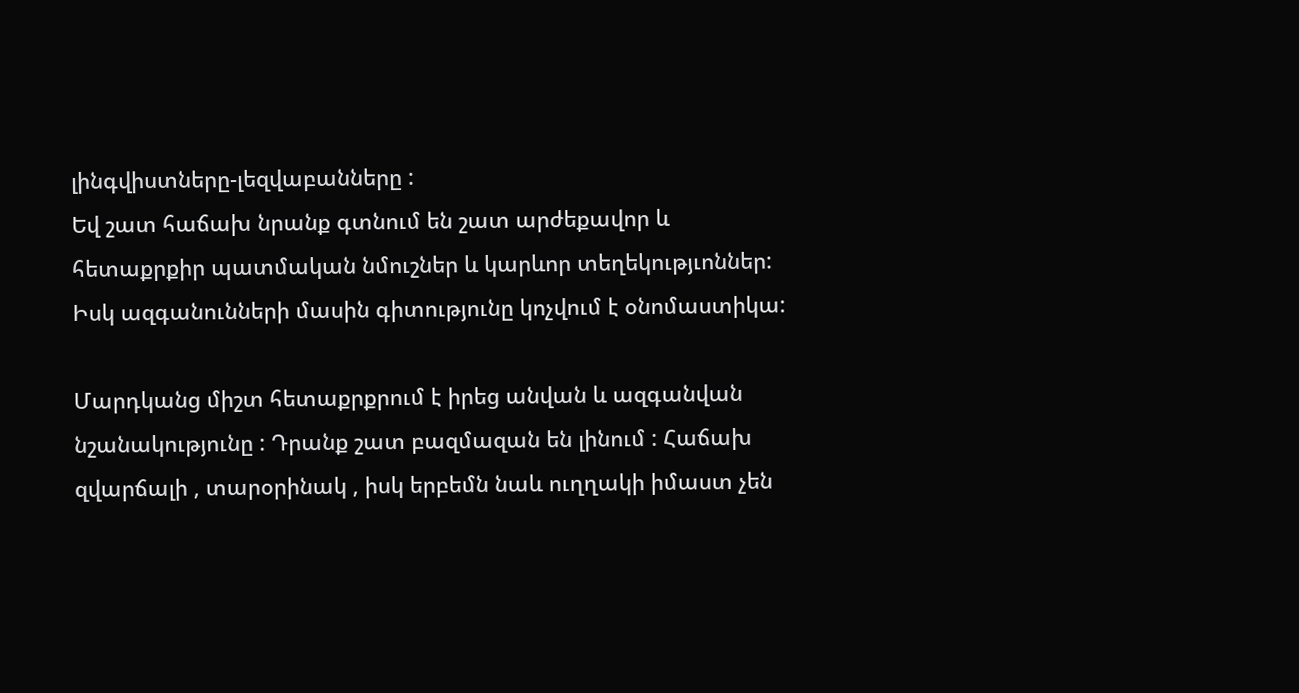լինգվիստները-լեզվաբանները :
Եվ շատ հաճախ նրանք գտնում են շատ արժեքավոր և հետաքրքիր պատմական նմուշներ և կարևոր տեղեկությւոններ: Իսկ ազգանունների մասին գիտությունը կոչվում է օնոմաստիկա:

Մարդկանց միշտ հետաքրքրում է իրեց անվան և ազգանվան նշանակությունը : Դրանք շատ բազմազան են լինում : Հաճախ զվարճալի , տարօրինակ , իսկ երբեմն նաև ուղղակի իմաստ չեն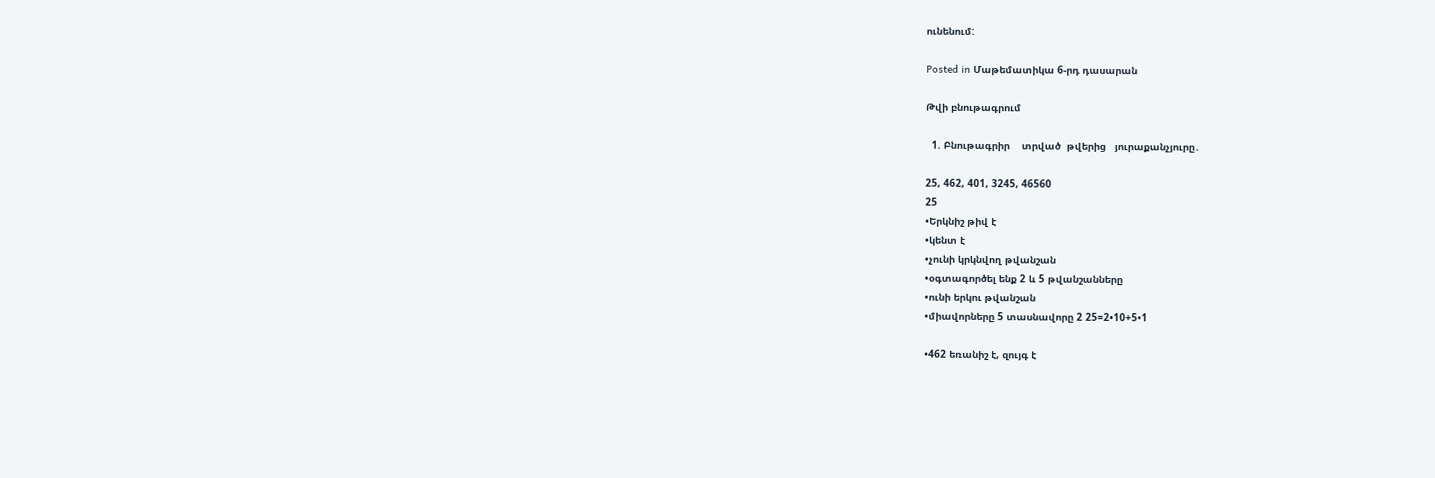ունենում:

Posted in Մաթեմատիկա 6-րդ դասարան

Թվի բնութագրում

  1. Բնութագրիր    տրված  թվերից   յուրաքանչյուրը․

25, 462, 401, 3245, 46560
25
•Երկնիշ թիվ է
•կենտ է
•չունի կրկնվող թվանշան
•օգտագործել ենք 2 և 5 թվանշանները
•ունի երկու թվանշան
•միավորները 5 տասնավորը 2 25=2•10+5•1

•462 եռանիշ է, զույգ է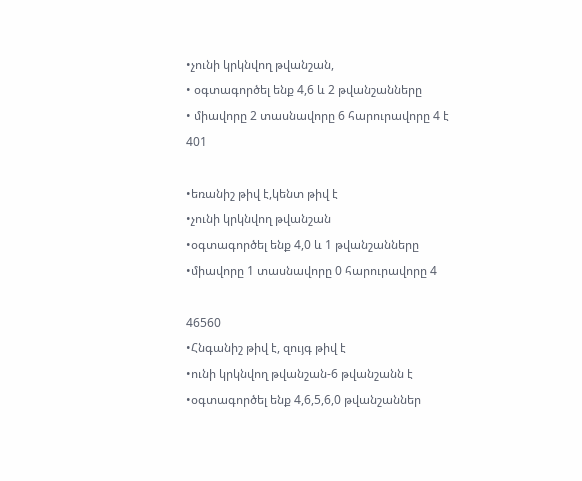•չունի կրկնվող թվանշան,
• օգտագործել ենք 4,6 և 2 թվանշանները
• միավորը 2 տասնավորը 6 հարուրավորը 4 է
401

•եռանիշ թիվ է,կենտ թիվ է
•չունի կրկնվող թվանշան
•օգտագործել ենք 4,0 և 1 թվանշանները
•միավորը 1 տասնավորը 0 հարուրավորը 4

46560
•Հնգանիշ թիվ է, զույգ թիվ է
•ունի կրկնվող թվանշան-6 թվանշանն է
•օգտագործել ենք 4,6,5,6,0 թվանշաններ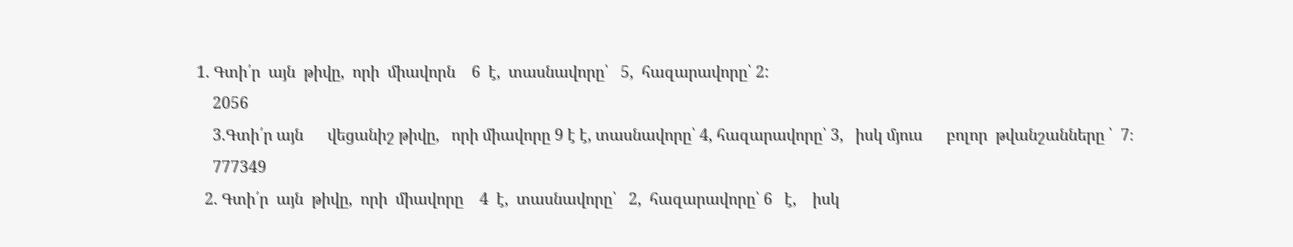1. Գտի՛ր  այն  թիվը,  որի  միավորն    6  է,  տասնավորը՝   5,  հազարավորը՝ 2:
    2056
    3.Գտի՛ր այն      վեցանիշ թիվը,   որի միավորը 9 է է, տասնավորը՝ 4, հազարավորը՝ 3,   իսկ մյուս      բոլոր  թվանշանները ՝  7։
    777349
  2. Գտի՛ր  այն  թիվը,  որի  միավորը    4  է,  տասնավորը՝   2,  հազարավորը՝ 6   է,    իսկ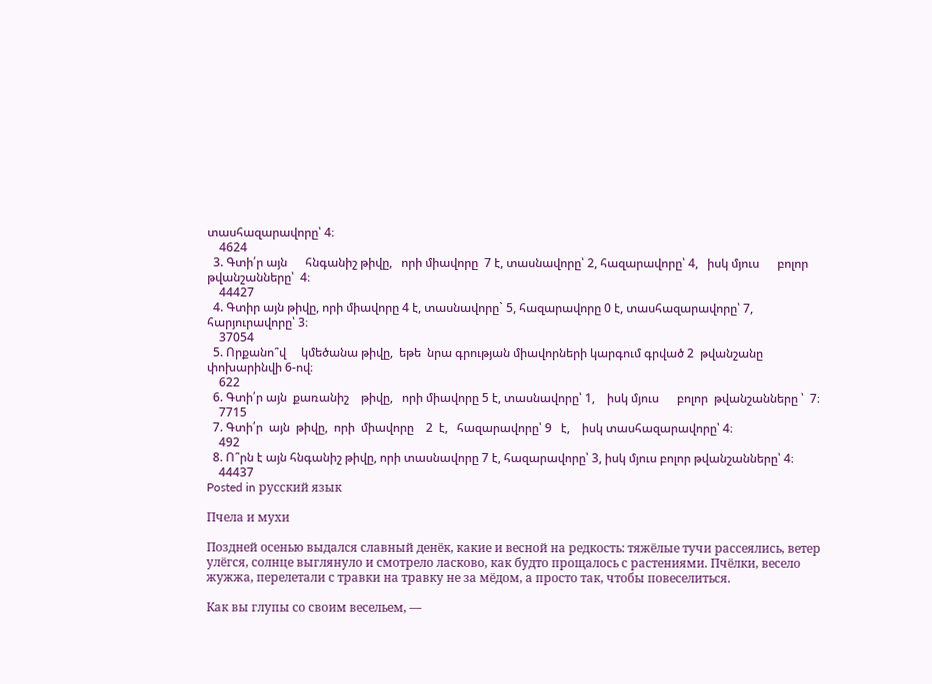տասհազարավորը՝ 4։
    4624
  3. Գտի՛ր այն      հնգանիշ թիվը,   որի միավորը  7 է, տասնավորը՝ 2, հազարավորը՝ 4,   իսկ մյուս      բոլոր  թվանշանները՝  4։
    44427
  4. Գտիր այն թիվը, որի միավորը 4 է, տասնավորը` 5, հազարավորը 0 է, տասհազարավորը՝ 7, հարյուրավորը՝ 3։
    37054
  5. Որքանո՞վ     կմեծանա թիվը,  եթե  նրա գրության միավորների կարգում գրված 2  թվանշանը փոխարինվի 6-ով։
    622
  6. Գտի՛ր այն  քառանիշ    թիվը,   որի միավորը 5 է, տասնավորը՝ 1,    իսկ մյուս      բոլոր  թվանշանները ՝  7։
    7715
  7. Գտի՛ր  այն  թիվը,  որի  միավորը    2  է,   հազարավորը՝ 9   է,    իսկ տասհազարավորը՝ 4։
    492
  8. Ո՞րն է այն հնգանիշ թիվը, որի տասնավորը 7 է, հազարավորը՝ 3, իսկ մյուս բոլոր թվանշանները՝ 4։
    44437
Posted in русский язык

Пчела и мухи

Поздней осенью выдался славный денёк, какие и весной на редкость: тяжёлые тучи рассеялись, ветер улёгся, солнце выглянуло и смотрело ласково, как будто прощалось с растениями. Пчёлки, весело жужжа, перелетали с травки на травку не за мёдом, а просто так, чтобы повеселиться.

Как вы глупы со своим весельем, —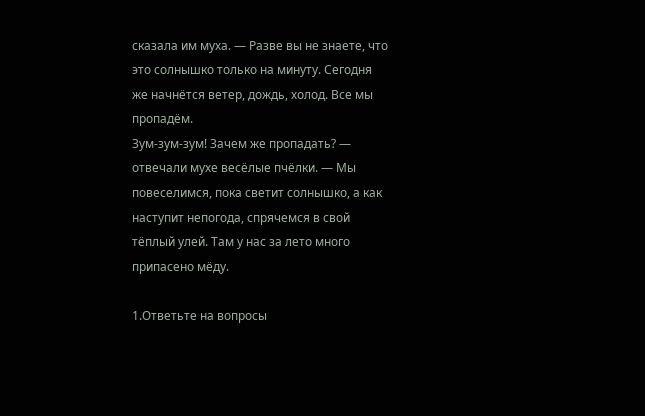сказала им муха. — Разве вы не знаете, что это солнышко только на минуту. Сегодня же начнётся ветер, дождь, холод. Все мы пропадём.
Зум-зум-зум! Зачем же пропадать? — отвечали мухе весёлые пчёлки. — Мы повеселимся, пока светит солнышко, а как наступит непогода, спрячемся в свой тёплый улей. Там у нас за лето много припасено мёду.

1.Ответьте на вопросы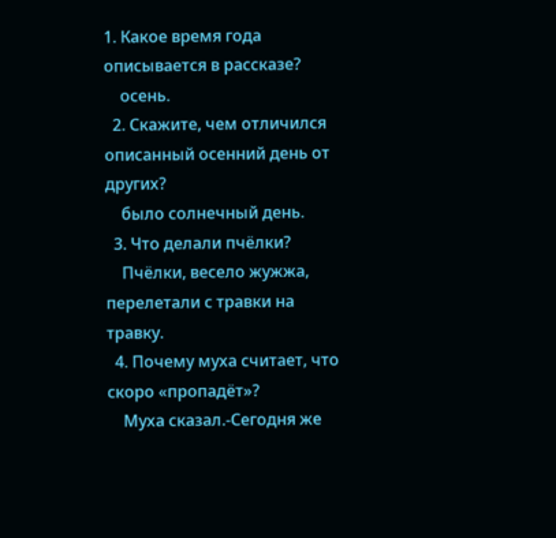1. Какое время года описывается в рассказе?
    осень.
  2. Скажите, чем отличился описанный осенний день от других?
    было солнечный день.
  3. Что делали пчёлки?
    Пчёлки, весело жужжа, перелетали с травки на травку.
  4. Почему муха считает, что скоро «пропадёт»?
    Муха сказал.-Сегодня же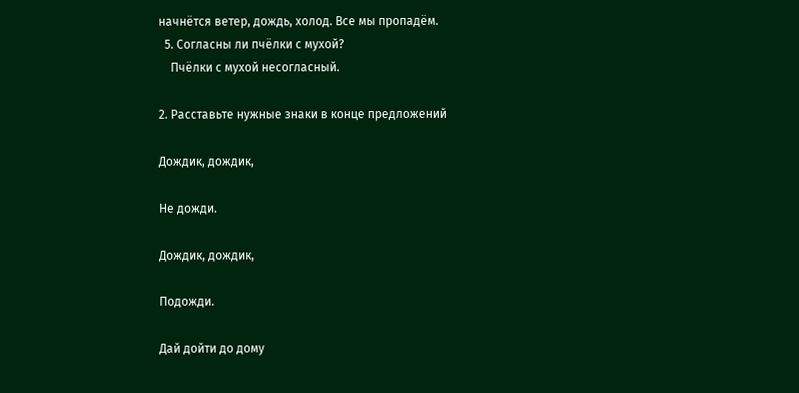начнётся ветер, дождь, холод. Все мы пропадём.
  5. Согласны ли пчёлки с мухой?
    Пчёлки с мухой несогласный.

2. Расставьте нужные знаки в конце предложений

Дождик, дождик,

Не дожди.

Дождик, дождик,

Подожди.

Дай дойти до дому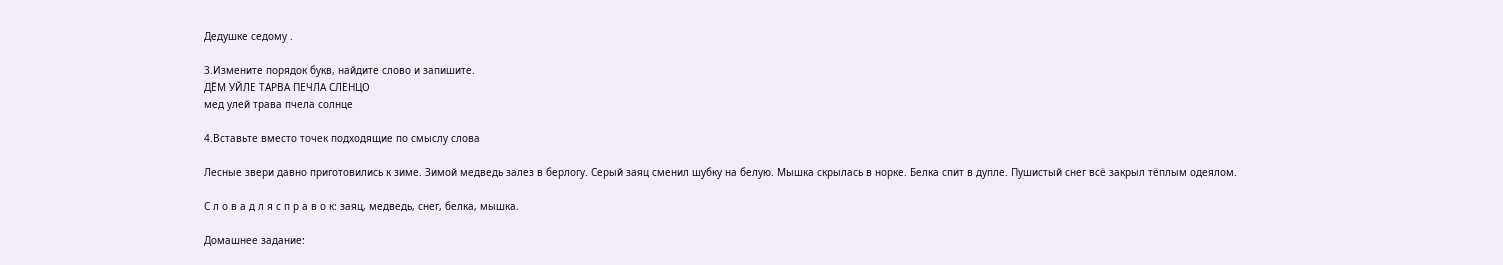Дедушке седому .

3.Измените порядок букв, найдите слово и запишите.
ДЁМ УЙЛЕ ТАРВА ПЕЧЛА СЛЕНЦО
мед улей трава пчела солнце

4.Вставьте вместо точек подходящие по смыслу слова

Лесные звери давно приготовились к зиме. Зимой медведь залез в берлогу. Серый заяц сменил шубку на белую. Мышка скрылась в норке. Белка спит в дупле. Пушистый снег всё закрыл тёплым одеялом.

С л о в а д л я с п р а в о к: заяц, медведь, снег, белка, мышка.

Домашнее задание: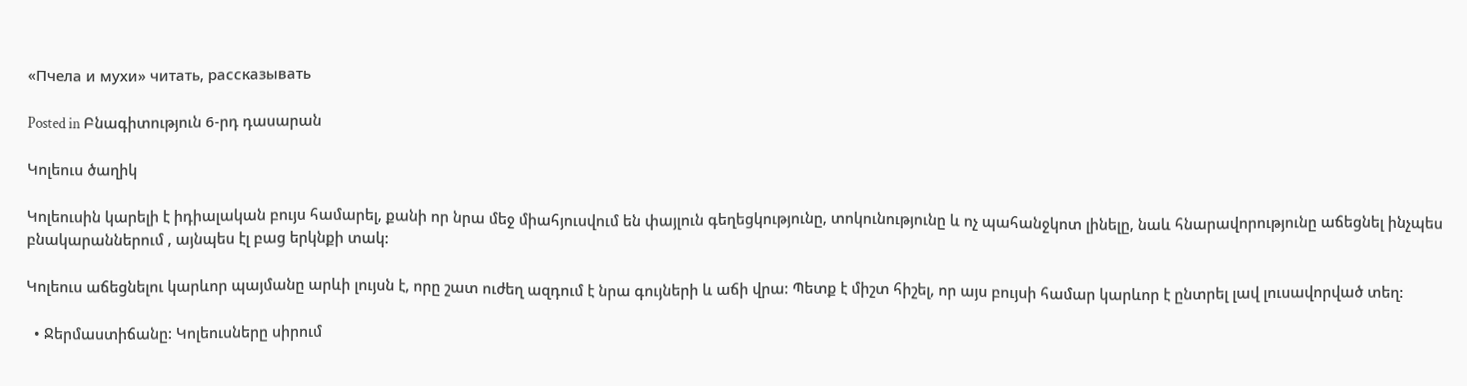«Пчела и мухи» читать, рассказывать

Posted in Բնագիտություն 6-րդ դասարան

Կոլեուս ծաղիկ

Կոլեուսին կարելի է իդիալական բույս համարել, քանի որ նրա մեջ միահյուսվում են փայլուն գեղեցկությունը, տոկունությունը և ոչ պահանջկոտ լինելը, նաև հնարավորությունը աճեցնել ինչպես բնակարաններում , այնպես էլ բաց երկնքի տակ:

Կոլեուս աճեցնելու կարևոր պայմանը արևի լույսն է, որը շատ ուժեղ ազդում է նրա գույների և աճի վրա: Պետք է միշտ հիշել, որ այս բույսի համար կարևոր է ընտրել լավ լուսավորված տեղ:

  • Ջերմաստիճանը: Կոլեուսները սիրում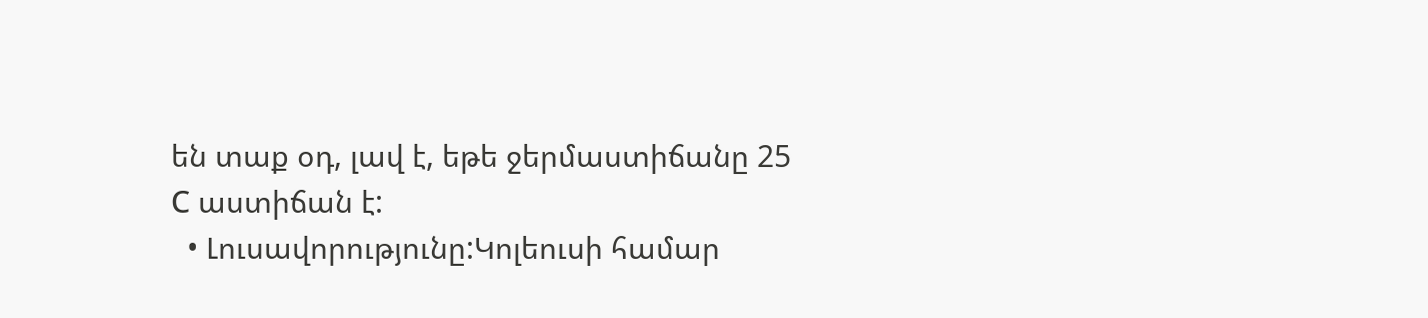են տաք օդ, լավ է, եթե ջերմաստիճանը 25 С աստիճան է:
  • Լուսավորությունը:Կոլեուսի համար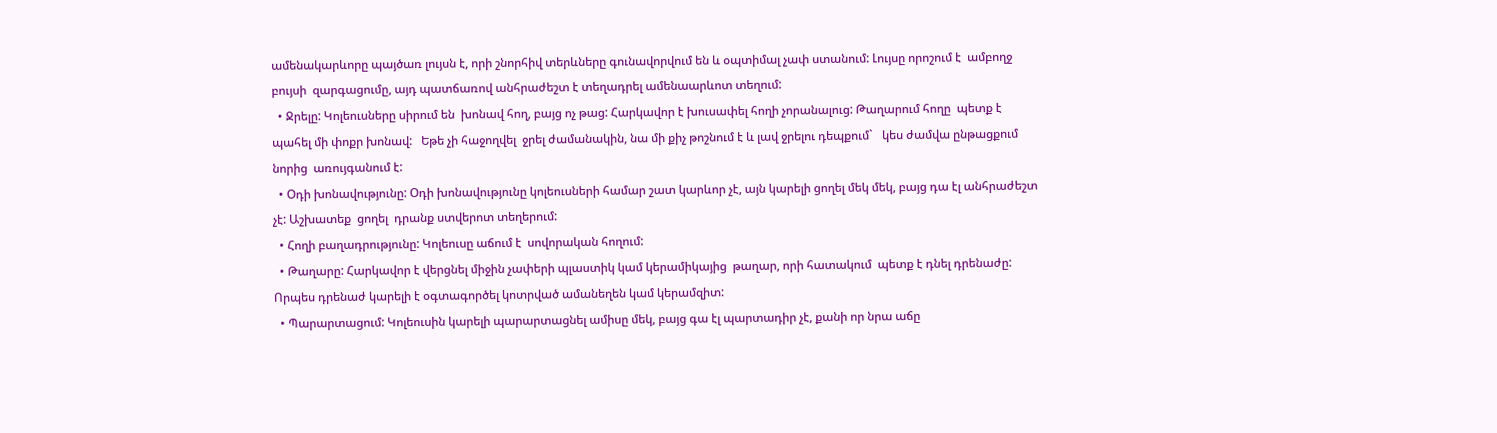ամենակարևորը պայծառ լույսն է, որի շնորհիվ տերևները գունավորվում են և օպտիմալ չափ ստանում: Լույսը որոշում է  ամբողջ բույսի  զարգացումը, այդ պատճառով անհրաժեշտ է տեղադրել ամենաարևոտ տեղում:
  • Ջրելը: Կոլեուսները սիրում են  խոնավ հող, բայց ոչ թաց: Հարկավոր է խուսափել հողի չորանալուց: Թաղարում հողը  պետք է պահել մի փոքր խոնավ:   Եթե չի հաջողվել  ջրել ժամանակին, նա մի քիչ թոշնում է և լավ ջրելու դեպքում`   կես ժամվա ընթացքում նորից  առույգանում է:
  • Օդի խոնավությունը: Օդի խոնավությունը կոլեուսների համար շատ կարևոր չէ, այն կարելի ցողել մեկ մեկ, բայց դա էլ անհրաժեշտ չէ: Աշխատեք  ցողել  դրանք ստվերոտ տեղերում:
  • Հողի բաղադրությունը: Կոլեուսը աճում է  սովորական հողում:
  • Թաղարը: Հարկավոր է վերցնել միջին չափերի պլաստիկ կամ կերամիկայից  թաղար, որի հատակում  պետք է դնել դրենաժը: Որպես դրենաժ կարելի է օգտագործել կոտրված ամանեղեն կամ կերամզիտ:
  • Պարարտացում: Կոլեուսին կարելի պարարտացնել ամիսը մեկ, բայց գա էլ պարտադիր չէ, քանի որ նրա աճը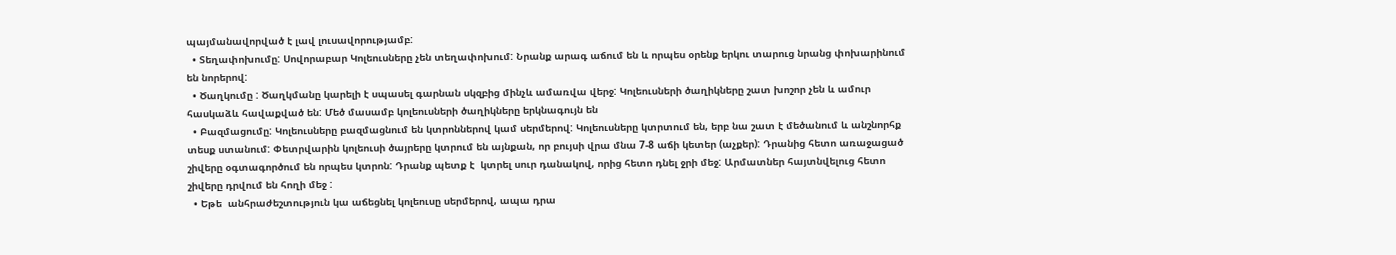պայմանավորված է լավ լուսավորությամբ:
  • Տեղափոխումը: Սովորաբար Կոլեուսները չեն տեղափոխում: Նրանք արագ աճում են և որպես օրենք երկու տարուց նրանց փոխարինում են նորերով:
  • Ծաղկումը : Ծաղկմանը կարելի է սպասել գարնան սկզբից մինչև ամառվա վերջ: Կոլեուսների ծաղիկները շատ խոշոր չեն և ամուր հասկաձև հավաքված են: Մեծ մասամբ կոլեուսների ծաղիկները երկնագույն են
  • Բազմացումը: Կոլեուսները բազմացնում են կտրոններով կամ սերմերով: Կոլեուսները կտրտում են, երբ նա շատ է մեծանում և անշնորհք տեսք ստանում: Փետրվարին կոլեուսի ծայրերը կտրում են այնքան, որ բույսի վրա մնա 7-8 աճի կետեր (աչքեր): Դրանից հետո առաջացած շիվերը օգտագործում են որպես կտրոն: Դրանք պետք է  կտրել սուր դանակով, որից հետո դնել ջրի մեջ: Արմատներ հայտնվելուց հետո շիվերը դրվում են հողի մեջ :
  • Եթե  անհրաժեշտություն կա աճեցնել կոլեուսը սերմերով, ապա դրա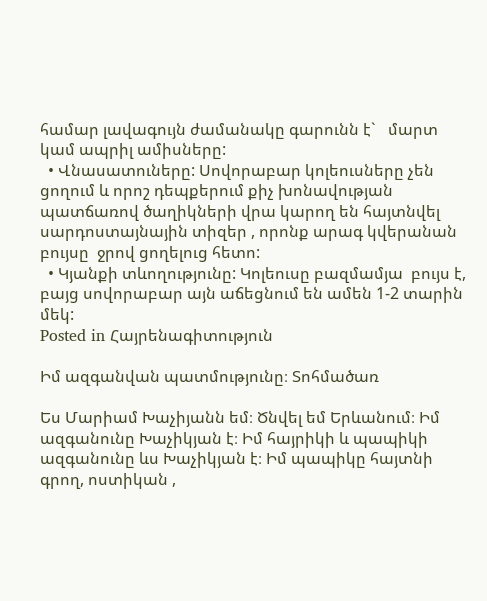համար լավագույն ժամանակը գարունն է`   մարտ կամ ապրիլ ամիսները:
  • Վնասատուները: Սովորաբար կոլեուսները չեն ցողում և որոշ դեպքերում քիչ խոնավության պատճառով ծաղիկների վրա կարող են հայտնվել սարդոստայնային տիզեր , որոնք արագ կվերանան  բույսը  ջրով ցողելուց հետո:
  • Կյանքի տևողությունը: Կոլեուսը բազմամյա  բույս է, բայց սովորաբար այն աճեցնում են ամեն 1-2 տարին մեկ:
Posted in Հայրենագիտություն

Իմ ազգանվան պատմությունը։ Տոհմածառ

Ես Մարիամ Խաչիյանն եմ։ Ծնվել եմ Երևանում։ Իմ ազգանունը Խաչիկյան է։ Իմ հայրիկի և պապիկի ազգանունը ևս Խաչիկյան է։ Իմ պապիկը հայտնի գրող, ոստիկան ,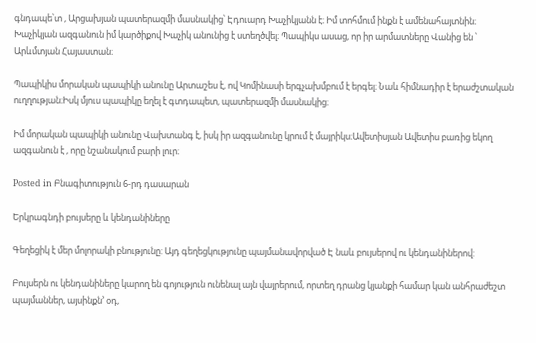գնդապե՝տ , Արցախյան պատերազմի մասնակից՝ Էդուարդ Խաչիկյանն է։ Իմ տոհմում ինքն է ամենահայտնին։ Խաչիկյան ազգանուն իմ կարծիքով Խաչիկ անունից է ստեղծվել։ Պապիկս ասաց, որ իր արմատները Վանից են ՝ Արևմտյան Հայաստան։

Պապիկիս մորական պապիկի անունը Արտաշես է, ով Կոմինասի երգչախմբում է երգել։ Նաև հիմնադիր է երաժշտական ուղղության։Իսկ մյուս պապիկը եղել է գտդապետ, պատերազմի մասնակից։

Իմ մորական պապիկի անունը Վախտանգ է, իսկ իր ազգանունը կրում է մայրիկս։Ավետիսյան Ավետիս բառից եկող ազգանուն է , որը նշանակում բարի լուր։

Posted in Բնագիտություն 6-րդ դասարան

Երկրագնդի բույսերը և կենդանիները

Գեղեցիկ է մեր մոլորակի բնությունը: Այդ գեղեցկությունը պայմանավորված Է նաև բույսերով ու կենդանիներով:

Բույսերն ու կենդանիները կարող են գոյություն ունենալ այն վայրերում, որտեղ դրանց կյանքի համար կան անհրաժեշտ պայմաններ, այսինքն’ օդ,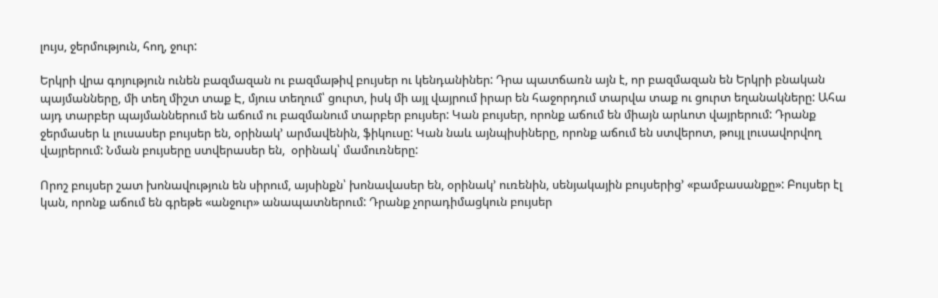լույս, ջերմություն, հող, ջուր:

Երկրի վրա գոյություն ունեն բազմազան ու բազմաթիվ բույսեր ու կենդանիներ: Դրա պատճառն այն է, որ բազմազան են Երկրի բնական պայմանները, մի տեղ միշտ տաք Է, մյուս տեղում՝ ցուրտ, իսկ մի այլ վայրում իրար են հաջորդում տարվա տաք ու ցուրտ եղանակները: Ահա այդ տարբեր պայմաններում են աճում ու բազմանում տարբեր բույսեր: Կան բույսեր, որոնք աճում են միայն արևոտ վայրերում: Դրանք ջերմասեր և լուսասեր բույսեր են, օրինակ’ արմավենին, ֆիկուսը: Կան նաև այնպիսիները, որոնք աճում են ստվերոտ, թույլ լուսավորվող վայրերում: Նման բույսերը ստվերասեր են,  օրինակ՝ մամուռները:

Որոշ բույսեր շատ խոնավություն են սիրում, այսինքն՝ խոնավասեր են, օրինակ’ ուռենին, սենյակային բույսերից’ «բամբասանքը»: Բույսեր էլ  կան, որոնք աճում են գրեթե «անջուր» անապատներում: Դրանք չորադիմացկուն բույսեր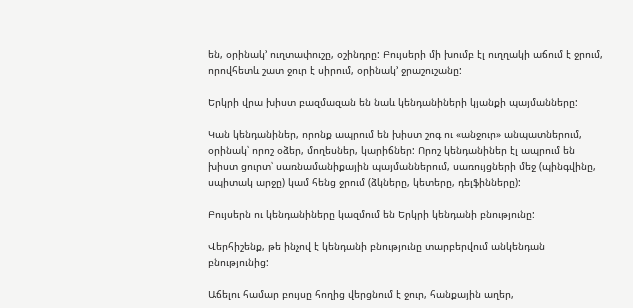են, օրինակ’ ուղտափուշը, օշինդրը: Բույսերի մի խումբ էլ ուղղակի աճում է ջրում, որովհետև շատ ջուր է սիրում, օրինակ’ ջրաշուշանը:

Երկրի վրա խիստ բազմազան են նաև կենդանիների կյանքի պայմանները:

Կան կենդանիներ, որոնք ապրում են խիստ շոգ ու «անջուր» անպատներում, օրինակ՝ որոշ օձեր, մողեսներ, կարիճներ: Որոշ կենդանիներ էլ ապրում են խիստ ցուրտ՝ սառնամանիքային պայմաններում, սառույցների մեջ (պինգվինը, սպիտակ արջը) կամ հենց ջրում (ձկները, կետերը, դելֆինները):

Բույսերն ու կենդանիները կազմում են Երկրի կենդանի բնությունը:

Վերհիշենք, թե ինչով է կենդանի բնությունը տարբերվում անկենդան բնությունից:

Աճելու համար բույսը հողից վերցնում է ջուր, հանքային աղեր,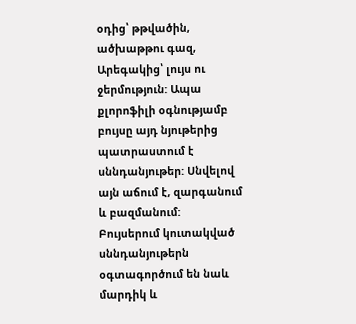օդից՝ թթվածին, ածխաթթու գազ, Արեգակից՝ լույս ու ջերմություն: Ապա քլորոֆիլի օգնությամբ բույսը այդ նյութերից պատրաստում է սննդանյութեր: Սնվելով այն աճում է, զարգանում և բազմանում:  Բույսերում կուտակված սննդանյութերն օգտագործում են նաև մարդիկ և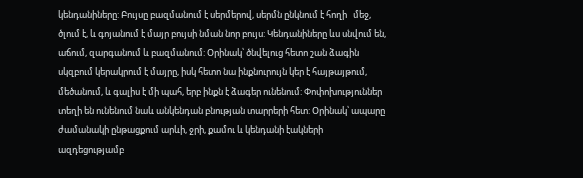կենդանիները: Բույսը բազմանում է սերմերով, սերմն ընկնում է հողի   մեջ, ծլում է, և գոյանում է մայր բույսի նման նոր բույս: Կենդանիները ևս սնվում են, աճում, զարգանում և բազմանում: Օրինակ՝ ծնվելուց հետո շան ձագին սկզբում կերակրում է մայրը, իսկ հետո նա ինքնուրույն կեր է հայթայթում, մեծանում, և գալիս է մի պահ, երբ ինքն է ձագեր ունենում: Փոփոխություններ տեղի են ունենում նաև անկենդան բնության տարրերի հետ: Օրինակ՝ ապարը ժամանակի ընթացքում արևի, ջրի, քամու և կենդանի էակների ազդեցությամբ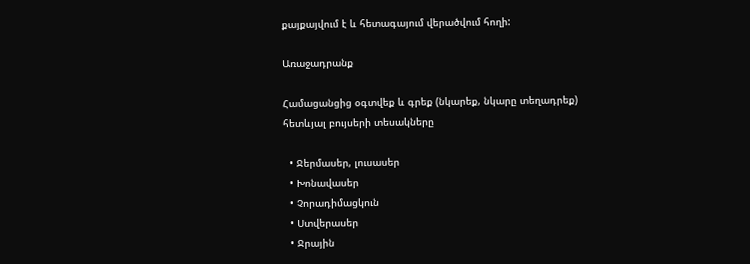քայքայվում է և հետագայում վերածվում հողի:

Առաջադրանք

Համացանցից օգտվեք և գրեք (նկարեք, նկարը տեղադրեք) հետևյալ բույսերի տեսակները

  • Ջերմասեր, լուսասեր
  • Խոնավասեր
  • Չորադիմացկուն
  • Ստվերասեր
  • Ջրային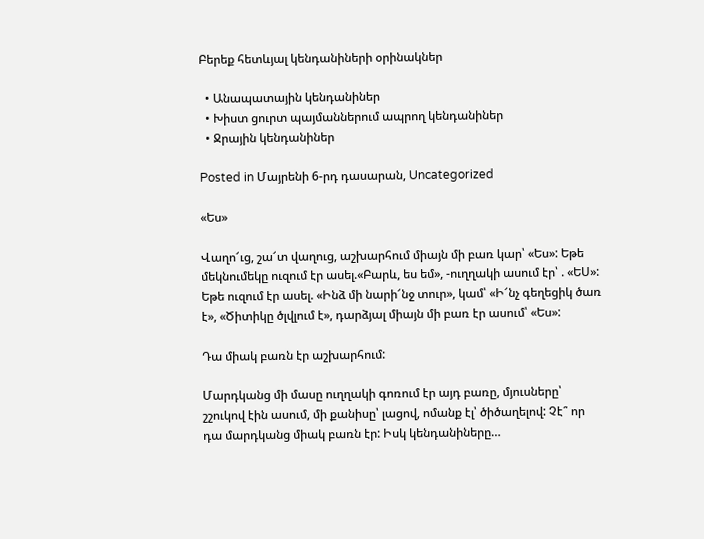Բերեք հետևյալ կենդանիների օրինակներ

  • Անապատային կենդանիներ
  • Խիստ ցուրտ պայմաններում ապրող կենդանիներ
  • Ջրային կենդանիներ

Posted in Մայրենի 6-րդ դասարան, Uncategorized

«Ես»

Վաղո՜ւց, շա՜տ վաղուց, աշխարհում միայն մի բառ կար՝ «Ես»: Եթե մեկնումեկը ուզում էր ասել.«Բարև, ես եմ», -ուղղակի ասում էր՝ . «ԵՍ»: Եթե ուզում էր ասել. «Ինձ մի նարի՜նջ տուր», կամ՝ «Ի՜նչ գեղեցիկ ծառ է», «Ծիտիկը ծլվլում է», դարձյալ միայն մի բառ էր ասում՝ «Ես»:

Դա միակ բառն էր աշխարհում:

Մարդկանց մի մասը ուղղակի գոռում էր այդ բառը, մյուսները՝ շշուկով էին ասում, մի քանիսը՝ լացով, ոմանք էլ՝ ծիծաղելով: Չէ՞ որ դա մարդկանց միակ բառն էր: Իսկ կենդանիները…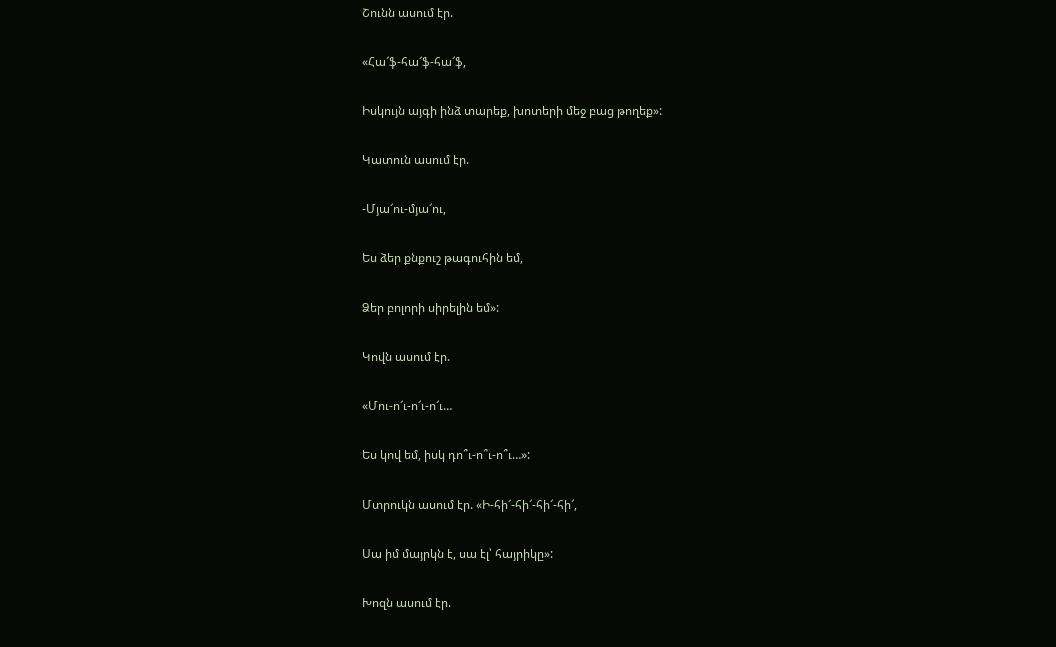Շունն ասում էր.

«Հա՜ֆ-հա՜ֆ-հա՜ֆ,

Իսկույն այգի ինձ տարեք, խոտերի մեջ բաց թողեք»:

Կատուն ասում էր.

-Մյա՜ու-մյա՜ու,

Ես ձեր քնքուշ թագուհին եմ,

Ձեր բոլորի սիրելին եմ»:

Կովն ասում էր.

«Մու-ո՜ւ-ո՜ւ-ո՜ւ…

Ես կով եմ, իսկ դո՞ւ-ո՞ւ-ո՞ւ…»:

Մտրուկն ասում էր. «Ի-հի՜-հի՜-հի՜-հի՜,

Սա իմ մայրկն է, սա էլ՝ հայրիկը»:

Խոզն ասում էր.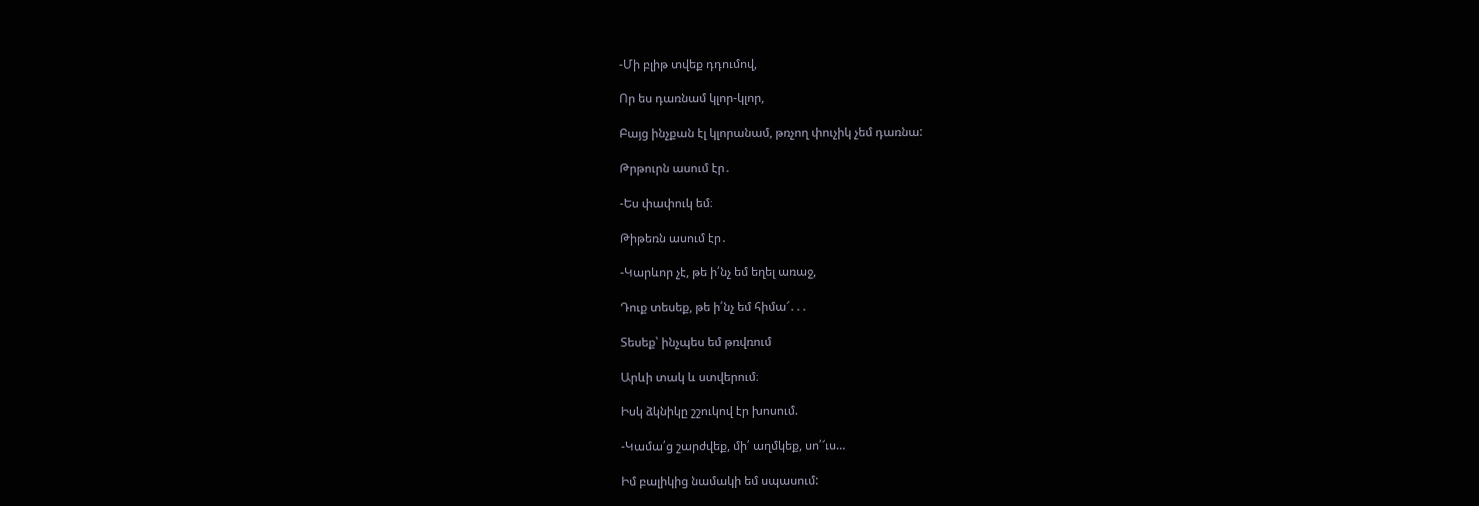-Մի բլիթ տվեք դդումով,

Որ ես դառնամ կլոր-կլոր,

Բայց ինչքան էլ կլորանամ, թռչող փուչիկ չեմ դառնա:

Թրթուրն ասում էր․

-Ես փափուկ եմ։

Թիթեռն ասում էր․

-Կարևոր չէ, թե ի՛նչ եմ եղել առաջ,

Դուք տեսեք, թե ի՛նչ եմ հիմա՜․․․

Տեսեք՝ ինչպես եմ թռվռում

Արևի տակ և ստվերում։

Իսկ ձկնիկը շշուկով էր խոսում.

-Կամա՛ց շարժվեք, մի՛ աղմկեք, սո՛՜ւս…

Իմ բալիկից նամակի եմ սպասում: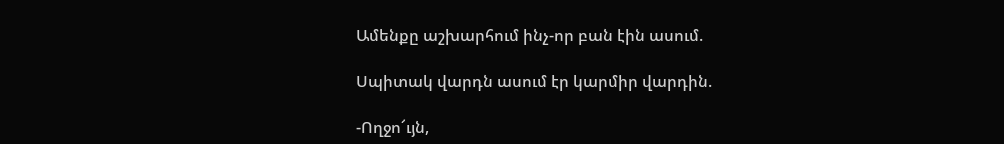Ամենքը աշխարհում ինչ-որ բան էին ասում.

Սպիտակ վարդն ասում էր կարմիր վարդին.

-Ողջո՜ւյն,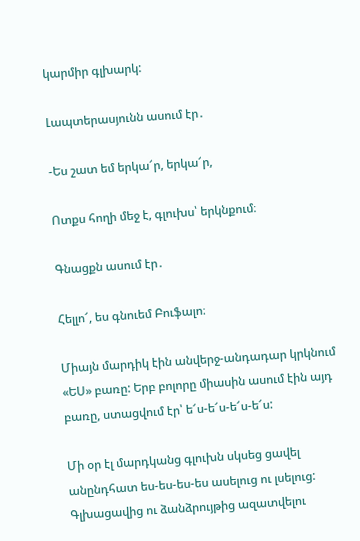կարմիր գլխարկ:

Լապտերասյունն ասում էր․

-Ես շատ եմ երկա՜ր, երկա՜ր,

Ոտքս հողի մեջ է, գլուխս՝ երկնքում։

Գնացքն ասում էր․

Հելլո՜, ես գնուեմ Բուֆալո։

Միայն մարդիկ էին անվերջ-անդադար կրկնում «ԵՍ» բառը: Երբ բոլորը միասին ասում էին այդ բառը, ստացվում էր՝ ե՜ս-ե՜ս-ե՜ս-ե՜ս:

Մի օր էլ մարդկանց գլուխն սկսեց ցավել անընդհատ ես-ես-ես-ես ասելուց ու լսելուց: Գլխացավից ու ձանձրույթից ազատվելու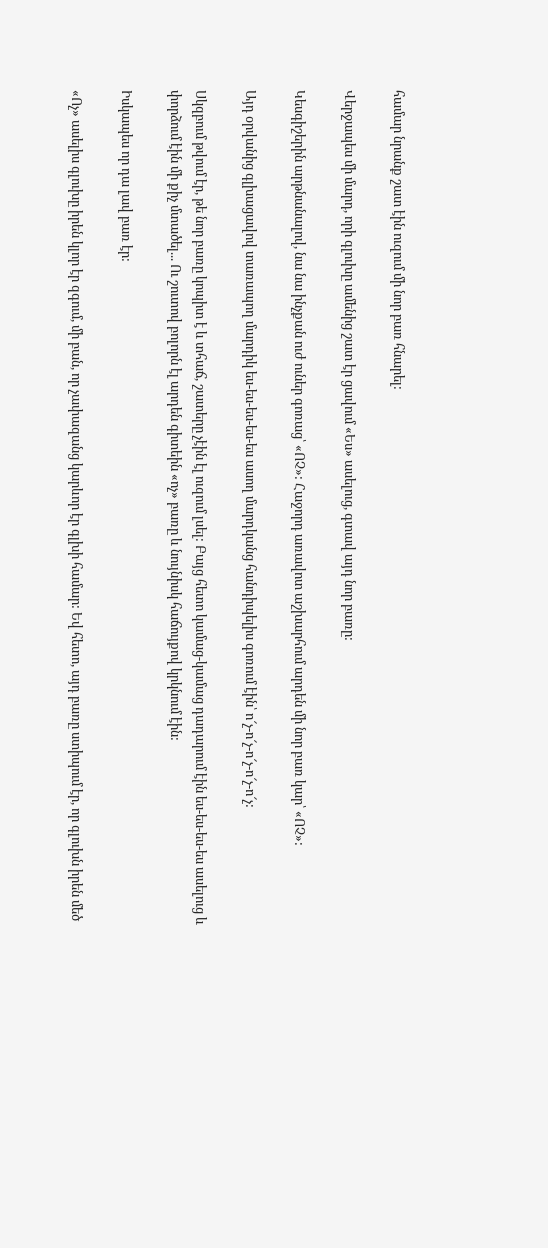համար նրանք շատ էին ուզում մի նոր բառ հնարել:

Վերջապես մի մարդ, որի գլուխը ամենից շատ էր ցավում «Ես» ասելուց, գտավ այդ նոր բառը:

Կեսգիշերին արթնանալով, նա նա ինչքան ուժ ուներ գոռաց՝ «ՈՉ»: Հաջորդ առավոտ աշխարհում արդեն մի նոր բառ կար՝ «ՈՉ»:

Այդ օրվանից գլխացավով տառապող մարդիկ ես-ես-ես-ես-ես ասող մարդկանց հանդիպելիս գոռում էին՝ ո՜չ-ո՜չ-ո՜չ-ո՜չ-ո՜չ:

Սկզբում թվում էր, թե նոր բառը կոպիտ է և տհաճ, շատերը չէին էլ ուզում լսել: Բայց հետո կամաց-կամաց դադարում էին ես-ես-ես-ես ասելուց և փորձում էին մի քիչ մտածել... Ու շուտով բոլորն էլ արդեն գիտեին «ոչ» բառը և նույնիսկ հաճույքով կրկնում էին:

Իսկապես որ դա լավ բառ էր:

«Ոչ» ասելիս գլուխը իրեն կլոր էր զգում, մի բան, որ չափազանց կարևոր էր գլխի համար: Եվ հետո, այդ բառը ստիպում էր, որ գլուխն իրեն մեծ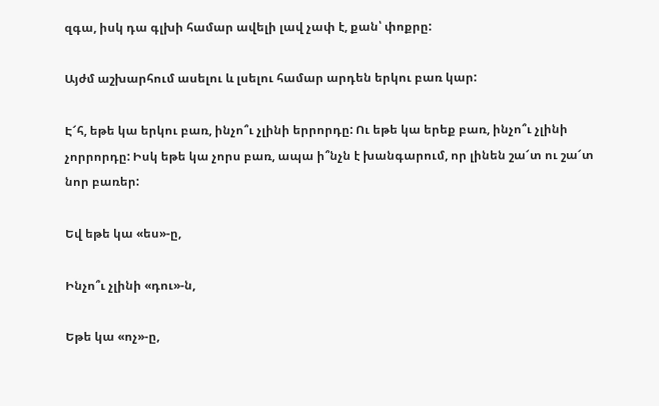զգա, իսկ դա գլխի համար ավելի լավ չափ է, քան՝ փոքրը:

Այժմ աշխարհում ասելու և լսելու համար արդեն երկու բառ կար:

Է՜հ, եթե կա երկու բառ, ինչո՞ւ չլինի երրորդը: Ու եթե կա երեք բառ, ինչո՞ւ չլինի չորրորդը: Իսկ եթե կա չորս բառ, ապա ի՞նչն է խանգարում, որ լինեն շա՜տ ու շա՜տ նոր բառեր:

Եվ եթե կա «ես»-ը,

Ինչո՞ւ չլինի «դու»-ն,

Եթե կա «ոչ»-ը,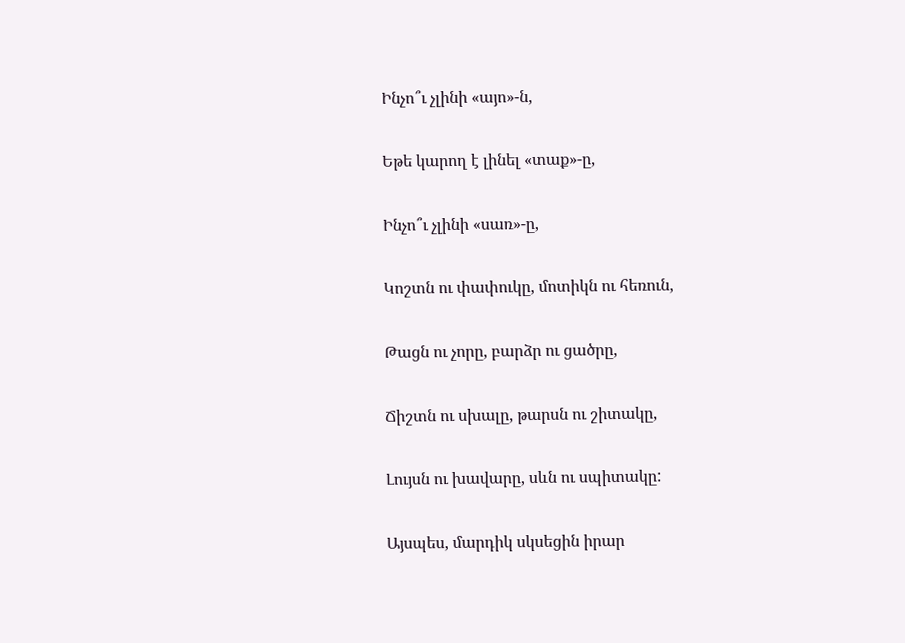Ինչո՞ւ չլինի «այո»-ն,

Եթե կարող է լինել «տաք»-ը,

Ինչո՞ւ չլինի «սառ»-ը,

Կոշտն ու փափուկը, մոտիկն ու հեռուն,

Թացն ու չորը, բարձր ու ցածրը,

Ճիշտն ու սխալը, թարսն ու շիտակը,

Լույսն ու խավարը, սևն ու սպիտակը:

Այսպես, մարդիկ սկսեցին իրար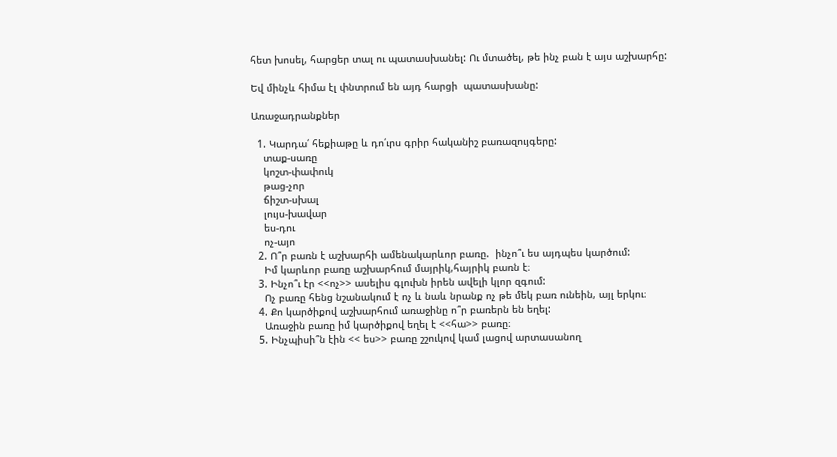հետ խոսել, հարցեր տալ ու պատասխանել: Ու մտածել, թե ինչ բան է այս աշխարհը:

Եվ մինչև հիմա էլ փնտրում են այդ հարցի  պատասխանը:

Առաջադրանքներ

  1. Կարդա՛ հեքիաթը և դո՛ւրս գրիր հականիշ բառազույգերը:
    տաք-սառը
    կոշտ-փափուկ
    թաց-չոր
    ճիշտ-սխալ
    լույս-խավար
    ես-դու
    ոչ-այո
  2. Ո՞ր բառն է աշխարհի ամենակարևոր բառը.  ինչո՞ւ ես այդպես կարծում:
    Իմ կարևոր բառը աշխարհում մայրիկ,հայրիկ բառն է։
  3. Ինչո՞ւ էր <<ոչ>> ասելիս գլուխն իրեն ավելի կլոր զգում:
    Ոչ բառը հենց նշանակում է ոչ և նաև նրանք ոչ թե մեկ բառ ունեին, այլ երկու։
  4. Քո կարծիքով աշխարհում առաջինը ո՞ր բառերն են եղել:
    Առաջին բառը իմ կարծիքով եղել է <<հա>> բառը։
  5. Ինչպիսի՞ն էին << ես>> բառը շշուկով կամ լացով արտասանող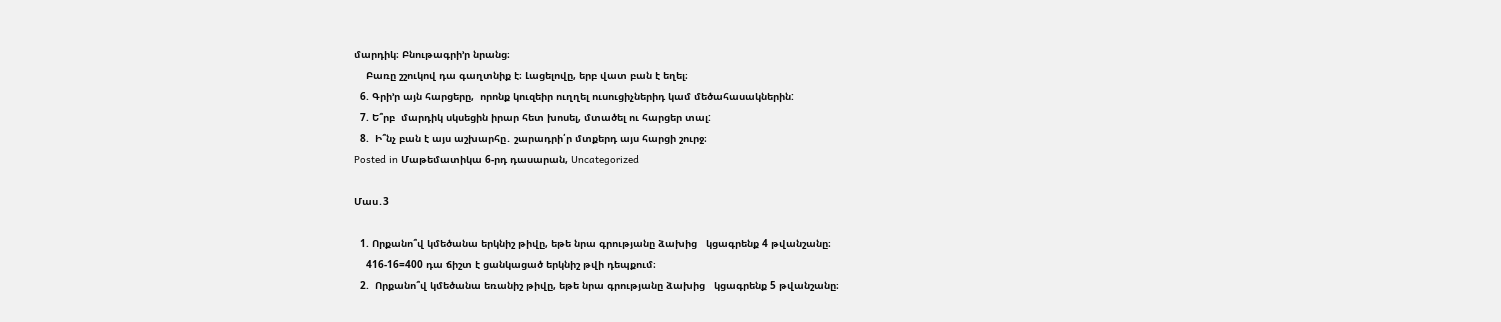մարդիկ։ Բնութագրի’ր նրանց։
    Բառը շշուկով դա գաղտնիք է։ Լացելովը, երբ վատ բան է եղել։
  6. Գրի’ր այն հարցերը,  որոնք կուզեիր ուղղել ուսուցիչներիդ կամ մեծահասակներին:
  7. Ե՞րբ  մարդիկ սկսեցին իրար հետ խոսել, մտածել ու հարցեր տալ:
  8.  Ի՞նչ բան է այս աշխարհը․ շարադրի՛ր մտքերդ այս հարցի շուրջ։
Posted in Մաթեմատիկա 6-րդ դասարան, Uncategorized

Մաս․3

  1. Որքանո՞վ կմեծանա երկնիշ թիվը, եթե նրա գրությանը ձախից   կցագրենք 4 թվանշանը։
    416-16=400 դա ճիշտ է ցանկացած երկնիշ թվի դեպքում։
  2.  Որքանո՞վ կմեծանա եռանիշ թիվը, եթե նրա գրությանը ձախից   կցագրենք 5 թվանշանը։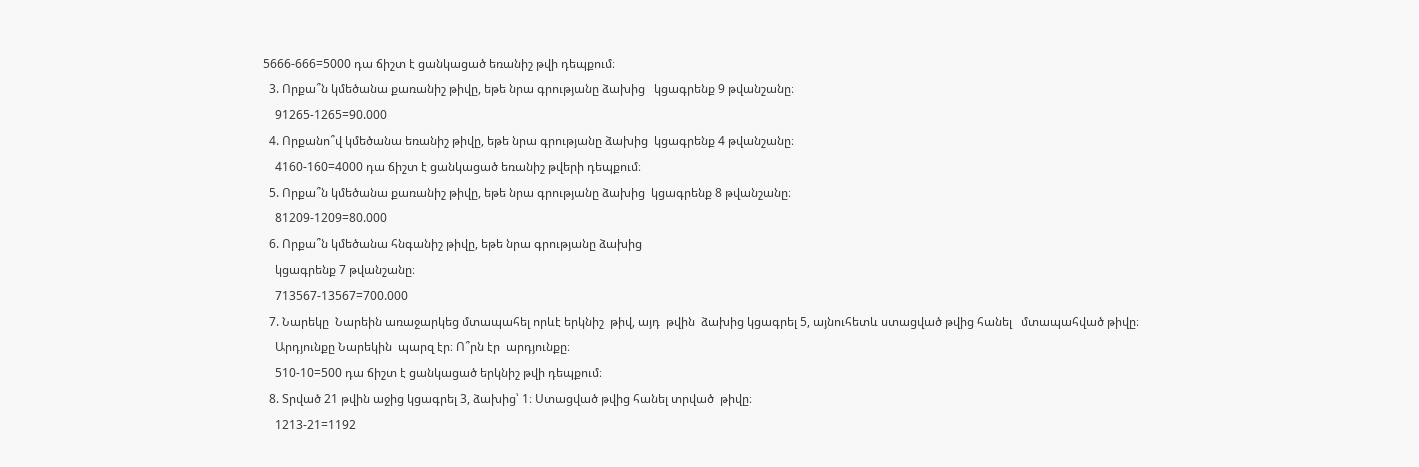5666-666=5000 դա ճիշտ է ցանկացած եռանիշ թվի դեպքում։
  3. Որքա՞ն կմեծանա քառանիշ թիվը, եթե նրա գրությանը ձախից   կցագրենք 9 թվանշանը։
    91265-1265=90.000
  4. Որքանո՞վ կմեծանա եռանիշ թիվը, եթե նրա գրությանը ձախից  կցագրենք 4 թվանշանը։
    4160-160=4000 դա ճիշտ է ցանկացած եռանիշ թվերի դեպքում։
  5. Որքա՞ն կմեծանա քառանիշ թիվը, եթե նրա գրությանը ձախից  կցագրենք 8 թվանշանը։
    81209-1209=80.000
  6. Որքա՞ն կմեծանա հնգանիշ թիվը, եթե նրա գրությանը ձախից
    կցագրենք 7 թվանշանը։
    713567-13567=700.000
  7. Նարեկը  Նարեին առաջարկեց մտապահել որևէ երկնիշ  թիվ, այդ  թվին  ձախից կցագրել 5, այնուհետև ստացված թվից հանել   մտապահված թիվը։
    Արդյունքը Նարեկին  պարզ էր։ Ո՞րն էր  արդյունքը։
    510-10=500 դա ճիշտ է ցանկացած երկնիշ թվի դեպքում։
  8. Տրված 21 թվին աջից կցագրել 3, ձախից՝ 1։ Ստացված թվից հանել տրված  թիվը։
    1213-21=1192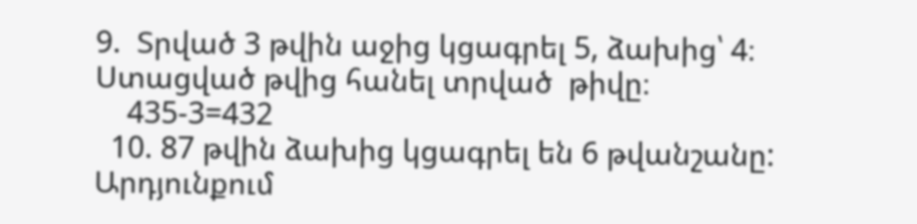9.  Տրված 3 թվին աջից կցագրել 5, ձախից՝ 4։ Ստացված թվից հանել տրված  թիվը։
    435-3=432
  10. 87 թվին ձախից կցագրել են 6 թվանշանը: Արդյունքում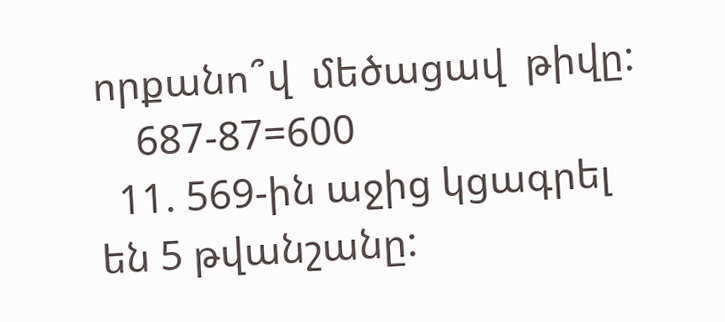որքանո՞վ  մեծացավ  թիվը:
    687-87=600
  11. 569-ին աջից կցագրել են 5 թվանշանը: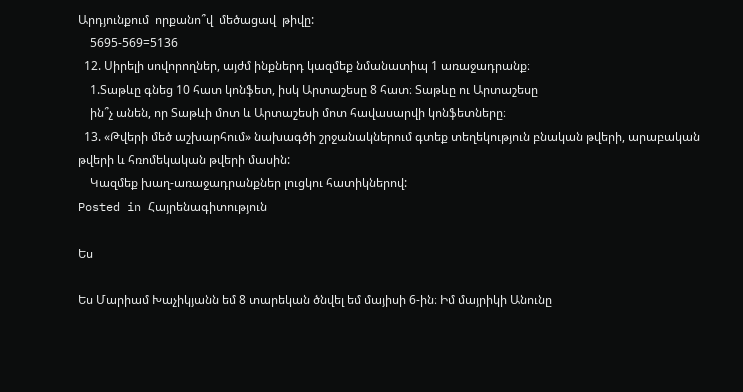Արդյունքում  որքանո՞վ  մեծացավ  թիվը:
    5695-569=5136
  12. Սիրելի սովորողներ, այժմ ինքներդ կազմեք նմանատիպ 1 առաջադրանք։
    1.Տաթևը գնեց 10 հատ կոնֆետ, իսկ Արտաշեսը 8 հատ։ Տաթևը ու Արտաշեսը
    ին՞չ անեն, որ Տաթևի մոտ և Արտաշեսի մոտ հավասարվի կոնֆետները։
  13. «Թվերի մեծ աշխարհում» նախագծի շրջանակներում գտեք տեղեկություն բնական թվերի, արաբական թվերի և հռոմեկական թվերի մասին:
    Կազմեք խաղ-առաջադրանքներ լուցկու հատիկներով:
Posted in Հայրենագիտություն

Ես

Ես Մարիամ Խաչիկյանն եմ 8 տարեկան ծնվել եմ մայիսի 6-ին։ Իմ մայրիկի Անունը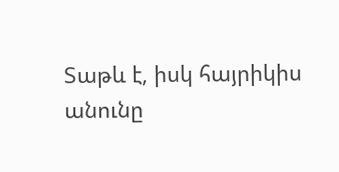Տաթև է, իսկ հայրիկիս անունը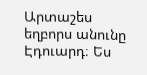Արտաշես եղբորս անունը Էդուարդ։ Ես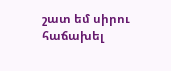շատ եմ սիրու հաճախել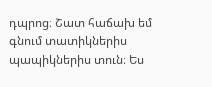դպրոց։ Շատ հաճախ եմ գնում տատիկներիս պապիկներիս տուն։ Ես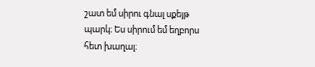շատ եմ սիրու գնալ սքեյթ պարկ։ Ես սիրում եմ եղբորս հետ խաղալ։